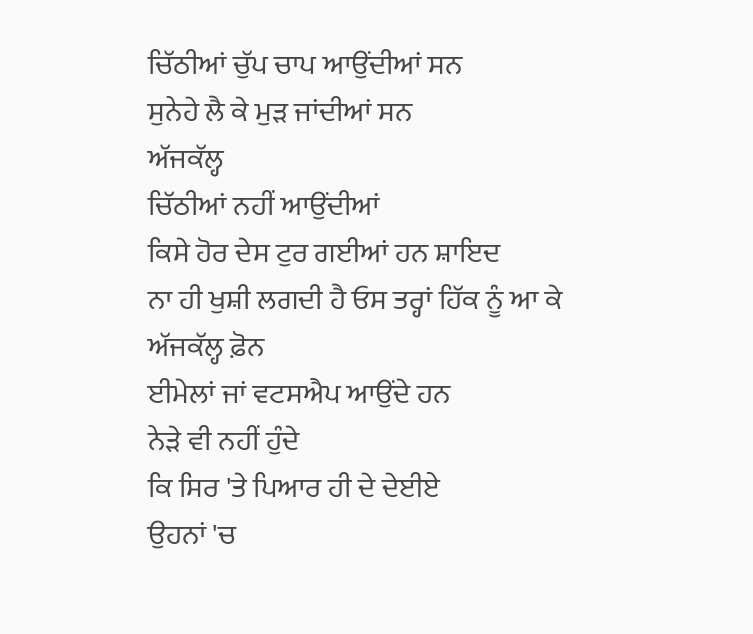ਚਿੱਠੀਆਂ ਚੁੱਪ ਚਾਪ ਆਉਂਦੀਆਂ ਸਨ
ਸੁਨੇਹੇ ਲੈ ਕੇ ਮੁੜ ਜਾਂਦੀਆਂ ਸਨ
ਅੱਜਕੱਲ੍ਹ
ਚਿੱਠੀਆਂ ਨਹੀਂ ਆਉਂਦੀਆਂ
ਕਿਸੇ ਹੋਰ ਦੇਸ ਟੁਰ ਗਈਆਂ ਹਨ ਸ਼ਾਇਦ
ਨਾ ਹੀ ਖੁਸ਼ੀ ਲਗਦੀ ਹੈ ਓਸ ਤਰ੍ਹਾਂ ਹਿੱਕ ਨੂੰ ਆ ਕੇ
ਅੱਜਕੱਲ੍ਹ ਫ਼ੋਨ
ਈਮੇਲਾਂ ਜਾਂ ਵਟਸਐਪ ਆਉਂਦੇ ਹਨ
ਨੇੜੇ ਵੀ ਨਹੀਂ ਹੁੰਦੇ
ਕਿ ਸਿਰ 'ਤੇ ਪਿਆਰ ਹੀ ਦੇ ਦੇਈਏ
ਉਹਨਾਂ 'ਚ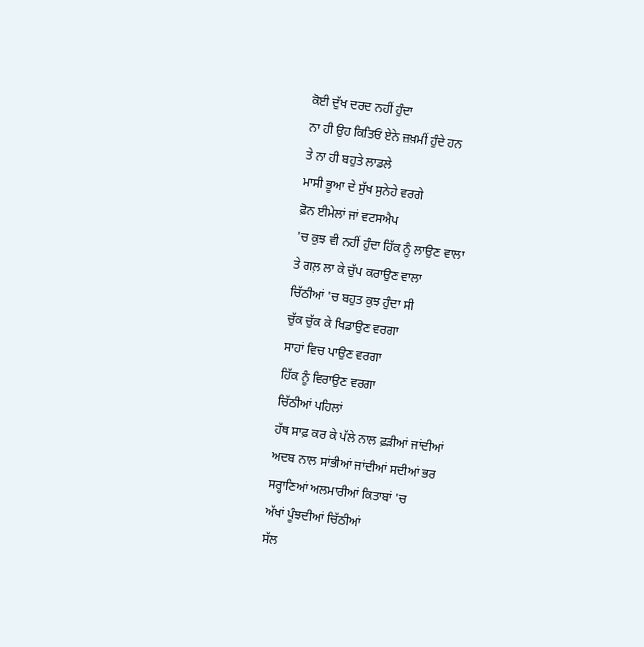ਕੋਈ ਦੁੱਖ ਦਰਦ ਨਹੀਂ ਹੁੰਦਾ
ਨਾ ਹੀ ਉਹ ਕਿਤਿਓਂ ਏਨੇ ਜ਼ਖ਼ਮੀਂ ਹੁੰਦੇ ਹਨ
ਤੇ ਨਾ ਹੀ ਬਹੁਤੇ ਲਾਡਲੇ
ਮਾਸੀ ਭੂਆ ਦੇ ਸੁੱਖ ਸੁਨੇਹੇ ਵਰਗੇ
ਫ਼ੋਨ ਈਮੇਲਾਂ ਜਾਂ ਵਟਸਐਪ
'ਚ ਕੁਝ ਵੀ ਨਹੀਂ ਹੁੰਦਾ ਹਿੱਕ ਨੂੰ ਲਾਉਣ ਵਾਲਾ
ਤੇ ਗਲ਼ ਲਾ ਕੇ ਚੁੱਪ ਕਰਾਉਣ ਵਾਲਾ
ਚਿੱਠੀਆਂ 'ਚ ਬਹੁਤ ਕੁਝ ਹੁੰਦਾ ਸੀ
ਚੁੱਕ ਚੁੱਕ ਕੇ ਖਿਡਾਉਣ ਵਰਗਾ
ਸਾਹਾਂ ਵਿਚ ਪਾਉਣ ਵਰਗਾ
ਹਿੱਕ ਨੂੰ ਵਿਰਾਉਣ ਵਰਗਾ
ਚਿੱਠੀਆਂ ਪਹਿਲਾਂ
ਹੱਥ ਸਾਫ਼ ਕਰ ਕੇ ਪੱਲੇ ਨਾਲ ਫ਼ੜੀਆਂ ਜਾਂਦੀਆਂ
ਅਦਬ ਨਾਲ ਸਾਂਭੀਆਂ ਜਾਂਦੀਆਂ ਸਦੀਆਂ ਭਰ
ਸਰ੍ਹਾਣਿਆਂ ਅਲਮਾਰੀਆਂ ਕਿਤਾਬਾਂ 'ਚ
ਅੱਖਾਂ ਪੂੰਝਦੀਆਂ ਚਿੱਠੀਆਂ
ਸੱਲ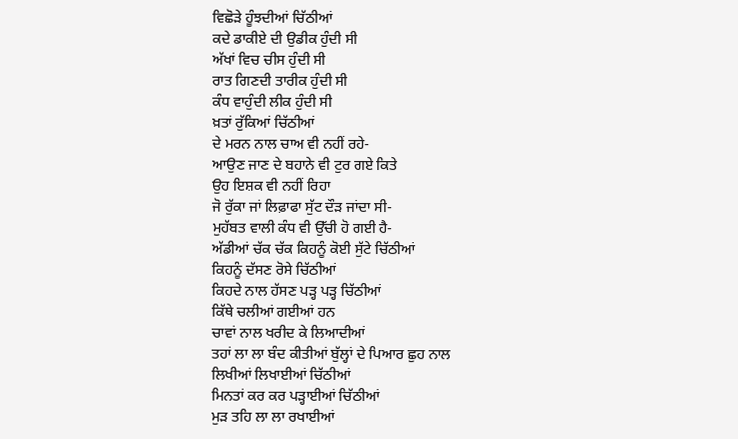ਵਿਛੋੜੇ ਹੂੰਝਦੀਆਂ ਚਿੱਠੀਆਂ
ਕਦੇ ਡਾਕੀਏ ਦੀ ਉਡੀਕ ਹੁੰਦੀ ਸੀ
ਅੱਖਾਂ ਵਿਚ ਚੀਸ ਹੁੰਦੀ ਸੀ
ਰਾਤ ਗਿਣਦੀ ਤਾਰੀਕ ਹੁੰਦੀ ਸੀ
ਕੰਧ ਵਾਹੁੰਦੀ ਲੀਕ ਹੁੰਦੀ ਸੀ
ਖ਼ਤਾਂ ਰੁੱਕਿਆਂ ਚਿੱਠੀਆਂ
ਦੇ ਮਰਨ ਨਾਲ ਚਾਅ ਵੀ ਨਹੀਂ ਰਹੇ-
ਆਉਣ ਜਾਣ ਦੇ ਬਹਾਨੇ ਵੀ ਟੁਰ ਗਏ ਕਿਤੇ
ਉਹ ਇਸ਼ਕ ਵੀ ਨਹੀਂ ਰਿਹਾ
ਜੋ ਰੁੱਕਾ ਜਾਂ ਲਿਫ਼ਾਫਾ ਸੁੱਟ ਦੌੜ ਜਾਂਦਾ ਸੀ-
ਮੁਹੱਬਤ ਵਾਲੀ ਕੰਧ ਵੀ ਉੱਚੀ ਹੋ ਗਈ ਹੈ-
ਅੱਡੀਆਂ ਚੱਕ ਚੱਕ ਕਿਹਨੂੰ ਕੋਈ ਸੁੱਟੇ ਚਿੱਠੀਆਂ
ਕਿਹਨੂੰ ਦੱਸਣ ਰੋਸੇ ਚਿੱਠੀਆਂ
ਕਿਹਦੇ ਨਾਲ ਹੱਸਣ ਪੜ੍ਹ ਪੜ੍ਹ ਚਿੱਠੀਆਂ
ਕਿੱਥੇ ਚਲੀਆਂ ਗਈਆਂ ਹਨ
ਚਾਵਾਂ ਨਾਲ ਖਰੀਦ ਕੇ ਲਿਆਦੀਆਂ
ਤਹਾਂ ਲਾ ਲਾ ਬੰਦ ਕੀਤੀਆਂ ਬੁੱਲ੍ਹਾਂ ਦੇ ਪਿਆਰ ਛੁਹ ਨਾਲ
ਲਿਖੀਆਂ ਲਿਖਾਈਆਂ ਚਿੱਠੀਆਂ
ਮਿਨਤਾਂ ਕਰ ਕਰ ਪੜ੍ਹਾਈਆਂ ਚਿੱਠੀਆਂ
ਮੁੜ ਤਹਿ ਲਾ ਲਾ ਰਖਾਈਆਂ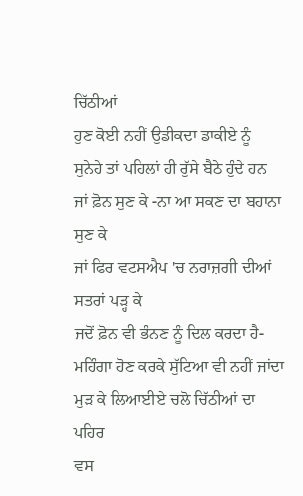ਚਿੱਠੀਆਂ
ਹੁਣ ਕੋਈ ਨਹੀਂ ਉਡੀਕਦਾ ਡਾਕੀਏ ਨੂੰ
ਸੁਨੇਹੇ ਤਾਂ ਪਹਿਲਾਂ ਹੀ ਰੁੱਸੇ ਬੈਠੇ ਹੁੰਦੇ ਹਨ
ਜਾਂ ਫ਼ੋਨ ਸੁਣ ਕੇ -ਨਾ ਆ ਸਕਣ ਦਾ ਬਹਾਨਾ ਸੁਣ ਕੇ
ਜਾਂ ਫਿਰ ਵਟਸਐਪ 'ਚ ਨਰਾਜ਼ਗੀ ਦੀਆਂ ਸਤਰਾਂ ਪੜ੍ਹ ਕੇ
ਜਦੋਂ ਫ਼ੋਨ ਵੀ ਭੰਨਣ ਨੂੰ ਦਿਲ ਕਰਦਾ ਹੈ-
ਮਹਿੰਗਾ ਹੋਣ ਕਰਕੇ ਸੁੱਟਿਆ ਵੀ ਨਹੀਂ ਜਾਂਦਾ
ਮੁੜ ਕੇ ਲਿਆਈਏ ਚਲੋ ਚਿੱਠੀਆਂ ਦਾ ਪਹਿਰ
ਵਸ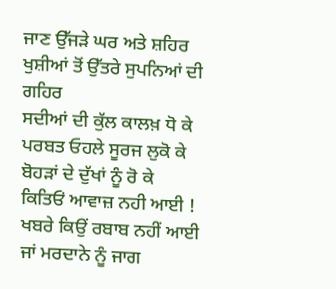ਜਾਣ ਉੱਜੜੇ ਘਰ ਅਤੇ ਸ਼ਹਿਰ
ਖੁਸ਼ੀਆਂ ਤੋਂ ਉੱਤਰੇ ਸੁਪਨਿਆਂ ਦੀ ਗਹਿਰ
ਸਦੀਆਂ ਦੀ ਕੁੱਲ ਕਾਲਖ਼ ਧੋ ਕੇ
ਪਰਬਤ ਓਹਲੇ ਸੂਰਜ ਲੁਕੋ ਕੇ
ਬੋਹੜਾਂ ਦੇ ਦੁੱਖਾਂ ਨੂੰ ਰੋ ਕੇ
ਕਿਤਿਓਂ ਆਵਾਜ਼ ਨਹੀ ਆਈ !
ਖਬਰੇ ਕਿਉਂ ਰਬਾਬ ਨਹੀਂ ਆਈ
ਜਾਂ ਮਰਦਾਨੇ ਨੂੰ ਜਾਗ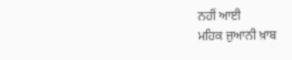ਨਹੀਂ ਆਈ
ਮਹਿਕ ਜੁਆਨੀ ਖ਼ਾਬ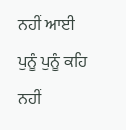ਨਹੀਂ ਆਈ
ਪੁਨੂੰ ਪੁਨੂੰ ਕਹਿ ਨਹੀਂ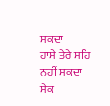ਸਕਦਾ
ਹਾਸੇ ਤੇਰੇ ਸਹਿ ਨਹੀਂ ਸਕਦਾ
ਸੇਕ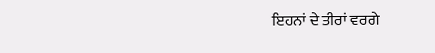ਇਹਨਾਂ ਦੇ ਤੀਰਾਂ ਵਰਗੇ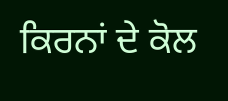ਕਿਰਨਾਂ ਦੇ ਕੋਲ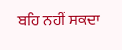ਬਹਿ ਨਹੀਂ ਸਕਦਾ